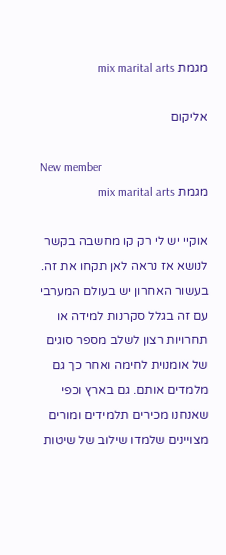מגמת mix marital arts

אליקום

New member
מגמת mix marital arts

אוקיי יש לי רק קו מחשבה בקשר לנושא אז נראה לאן תקחו את זה. בעשור האחרון יש בעולם המערבי עם זה בגלל סקרנות למידה או תחרויות רצון לשלב מספר סוגים של אומנוית לחימה ואחר כך גם מלמדים אותם. גם בארץ וכפי שאנחנו מכירים תלמידים ומורים מצויינים שלמדו שילוב של שיטות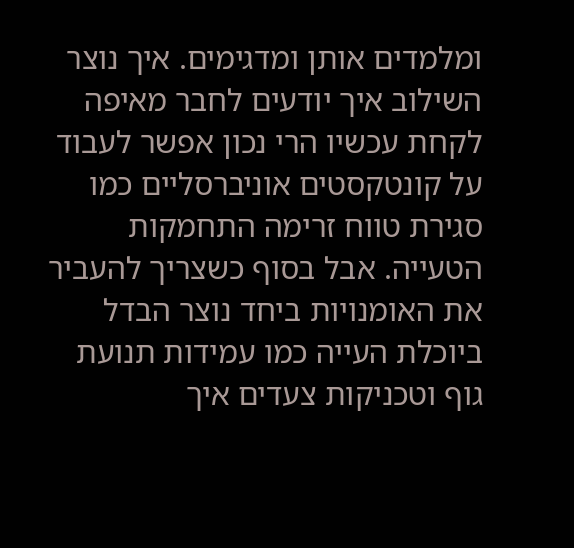ומלמדים אותן ומדגימים. איך נוצר השילוב איך יודעים לחבר מאיפה לקחת עכשיו הרי נכון אפשר לעבוד על קונטקסטים אוניברסליים כמו סגירת טווח זרימה התחמקות הטעייה. אבל בסוף כשצריך להעביר את האומנויות ביחד נוצר הבדל ביוכלת העייה כמו עמידות תנועת גוף וטכניקות צעדים איך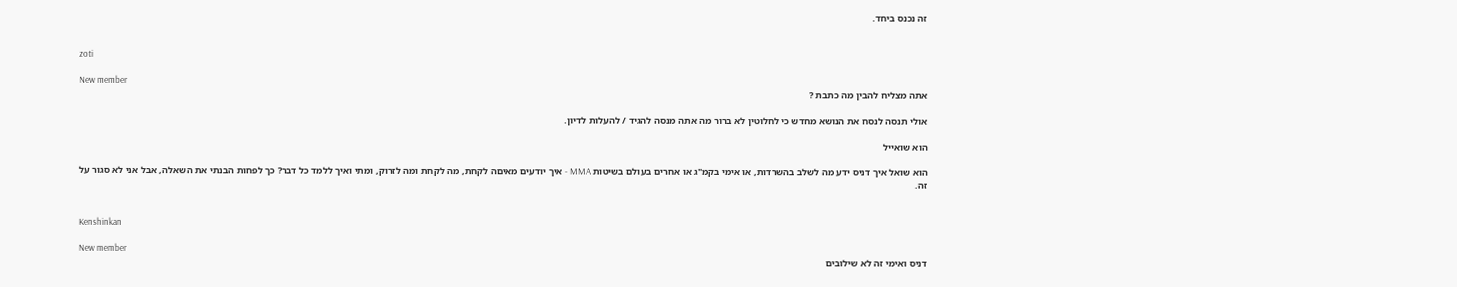זה נכנס ביחד.


zoti

New member
אתה מצליח להבין מה כתבת ?

אולי תנסה לנסח את הנושא מחדש כי לחלוטין לא ברור מה אתה מנסה להגיד / להעלות לדיון.

הוא שואייל

הוא שואל איך דניס ידע מה לשלב בהשרדות, או אימי בקמ"ג או אחרים בעולם בשיטות MMA - איך יודעים מאיםה לקחת, מה לקחת ומה לזרוק, ומתי ואיך ללמד כל דבר? כך לפחות הבנתי את השאלה, אבל אני לא סגור על זה.


Kenshinkan

New member
דניס ואימי זה לא שילובים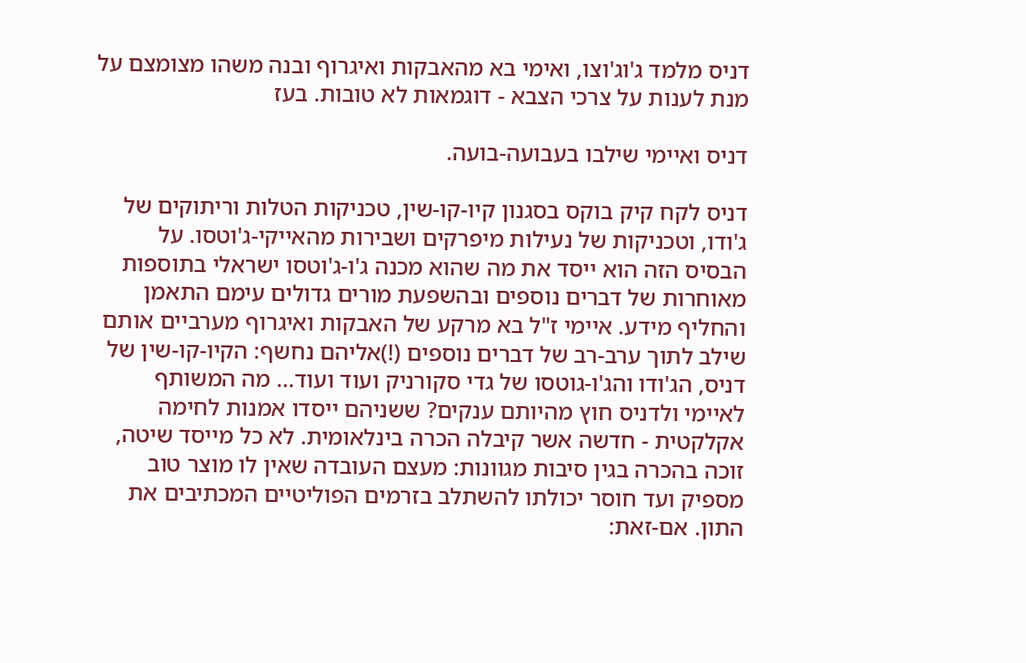דניס מלמד ג'וג'וצו, ואימי בא מהאבקות ואיגרוף ובנה משהו מצומצם על מנת לענות על צרכי הצבא - דוגמאות לא טובות. בעז

דניס ואיימי שילבו בעבועה-בועה.

דניס לקח קיק בוקס בסגנון קיו-קו-שין, טכניקות הטלות וריתוקים של ג'ודו, וטכניקות של נעילות מיפרקים ושבירות מהאייקי-ג'וטסו. על הבסיס הזה הוא ייסד את מה שהוא מכנה ג'ו-ג'וטסו ישראלי בתוספות מאוחרות של דברים נוספים ובהשפעת מורים גדולים עימם התאמן והחליף מידע. איימי ז"ל בא מרקע של האבקות ואיגרוף מערביים אותם שילב לתוך ערב-רב של דברים נוספים (!)אליהם נחשף: הקיו-קו-שין של דניס, הג'ודו והג'ו-גוטסו של גדי סקורניק ועוד ועוד... מה המשותף לאיימי ולדניס חוץ מהיותם ענקים? ששניהם ייסדו אמנות לחימה אקלקטית - חדשה אשר קיבלה הכרה בינלאומית. לא כל מייסד שיטה, זוכה בהכרה בגין סיבות מגוונות: מעצם העובדה שאין לו מוצר טוב מספיק ועד חוסר יכולתו להשתלב בזרמים הפוליטיים המכתיבים את התון. אם-זאת: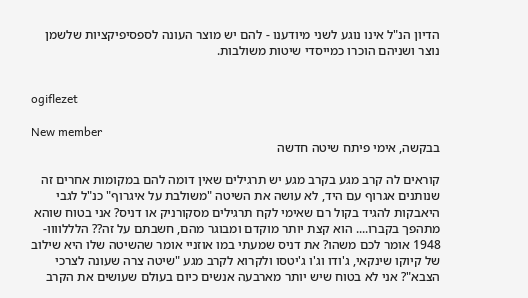הדיון הנ"ל אינו נוגע לשני מיודענו - להם יש מוצר העונה לספסיפיקציות שלשמן נוצר ושניהם הוכרו כמייסדי שיטות משולבות.


ogiflezet

New member
בבקשה, אימי פיתח שיטה חדשה

קוראים לה קרב מגע בקרב מגע יש תרגילים שאין דומה להם במקומות אחרים זה שנותנים אגרוף עם היד, לא עושה את השיטה "משולבת על איגרוף" כנ"ל לגבי היאבקות להגיד בקול רם שאימי לקח תרגילים מסקורניק או דניס? אני בטוח שוהא מתהפך בקברו.... הוא קצת יותר מוקדם ומבוגר מהם, חשבתם על זה?? הלללוווו- 1948 אומר לכם משהו? את דניס שמעתי במו אוזניי אומר שהשיטה שלו היא שילוב של קיוקו שינקאי, ג'ודו וג'ו ג'יטסו ולקרוא לקרב מגע "שיטה צרה שעונה לצרכי הצבא"? אני לא בטוח שיש יותר מארבעה אנשים כיום בעולם שעושים את הקרב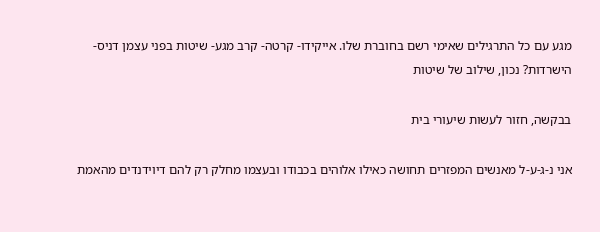מגע עם כל התרגילים שאימי רשם בחוברת שלו. אייקידו- קרטה- קרב מגע- שיטות בפני עצמן דניס-הישרדות? נכון, שילוב של שיטות

בבקשה, חזור לעשות שיעורי בית

אני נ-ג-ע-ל מאנשים המפזרים תחושה כאילו אלוהים בכבודו ובעצמו מחלק רק להם דיוידנדים מהאמת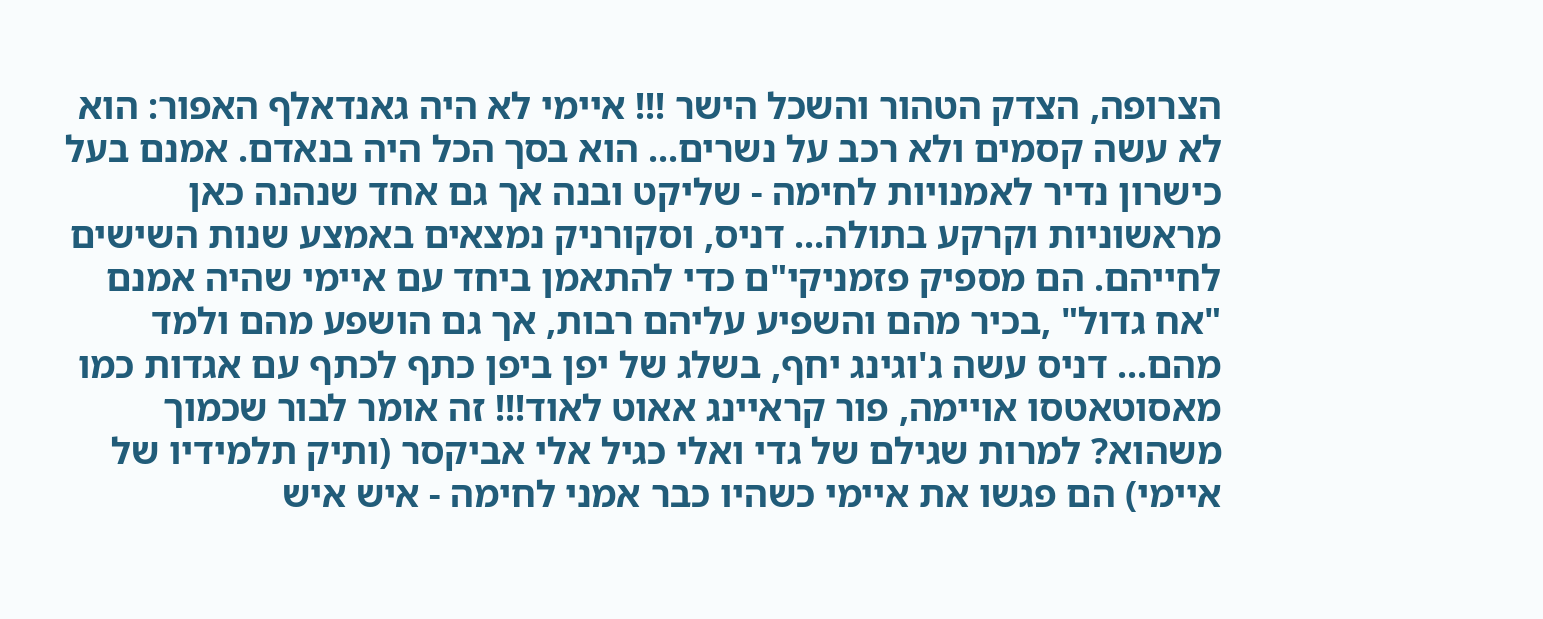הצרופה, הצדק הטהור והשכל הישר !!! איימי לא היה גאנדאלף האפור: הוא לא עשה קסמים ולא רכב על נשרים... הוא בסך הכל היה בנאדם. אמנם בעל כישרון נדיר לאמנויות לחימה - שליקט ובנה אך גם אחד שנהנה כאן מראשוניות וקרקע בתולה... דניס, וסקורניק נמצאים באמצע שנות השישים לחייהם. הם מספיק פזמניקי"ם כדי להתאמן ביחד עם איימי שהיה אמנם "אח גדול" ,בכיר מהם והשפיע עליהם רבות, אך גם הושפע מהם ולמד מהם... דניס עשה ג'וגינג יחף, בשלג של יפן ביפן כתף לכתף עם אגדות כמו מאסוטאטסו אויימה, פור קראיינג אאוט לאוד!!! זה אומר לבור שכמוך משהוא? למרות שגילם של גדי ואלי כגיל אלי אביקסר (ותיק תלמידיו של איימי) הם פגשו את איימי כשהיו כבר אמני לחימה - איש איש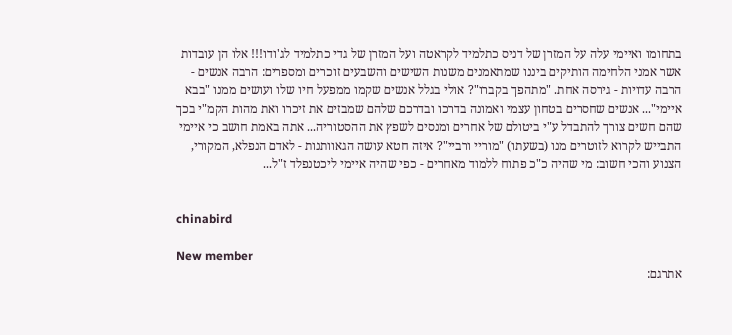בתחומו ואיימי עלה על המזרן של דניס כתלמיד לקראטה ועל המזרן של גדי כתלמיד לג'ודו!!! אלו הן עובדות אשר אמני הלחימה הותיקים ביננו שמתאמנים משנות השישים והשבעים זוכרים ומספרים: הרבה אנשים - הרבה עדויות - גירסה אחת. "מתהפך בקברו"? אולי בגלל אנשים שקמו ממפעל חיו שלו ועושים ממנו "בבא איימי"... אנשים שחסרים בטחון עצמי ואמונה בדרכו ובדרכם שלהם שמבזים את זיכרו ואת מהות הקמ"י בכך שהם חשים צורך להתבדל ע"י ביטולם של אחרים ומנסים לשפץ את ההסטוריה... אתה באמת חושב כי איימי התבייש לקרוא לזוטרים מנו (בשעתו) "מוריי ורביי"? איזה חטא עושה הגאוותנות - לאדם הנפלא, המקורי, הצנוע והכי חשוב: מי שהיה כ"כ פתוח ללמוד מאחרים - כפי שהיה איימי ליכטנפלד ז"ל...


chinabird

New member
אתרגם: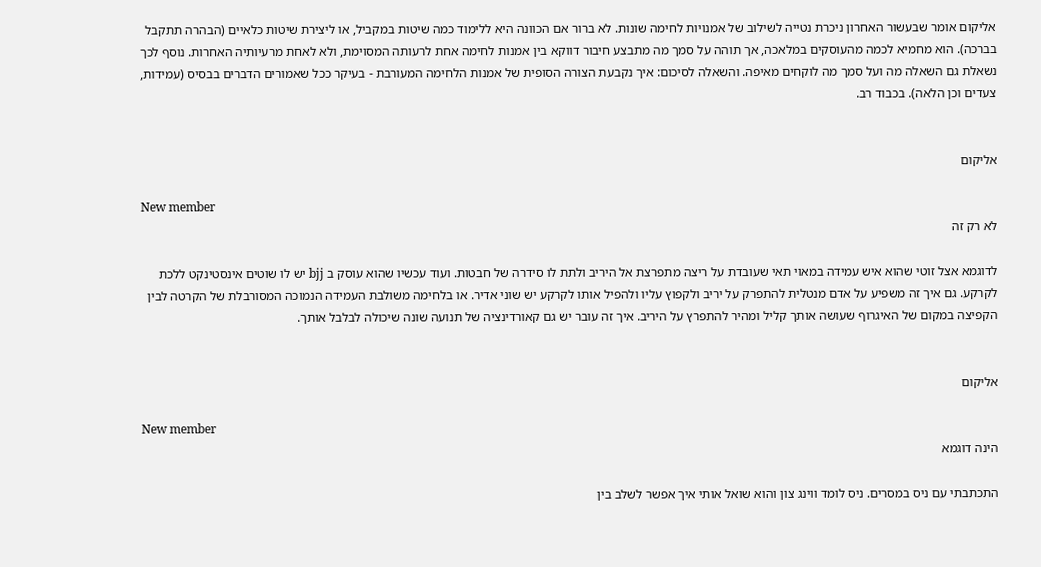אליקום אומר שבעשור האחרון ניכרת נטייה לשילוב של אמנויות לחימה שונות. לא ברור אם הכוונה היא ללימוד כמה שיטות במקביל, או ליצירת שיטות כלאיים (הבהרה תתקבל בברכה). הוא מחמיא לכמה מהעוסקים במלאכה, אך תוהה על סמך מה מתבצע חיבור דווקא בין אמנות לחימה אחת לרעותה המסוימת, ולא לאחת מרעיותיה האחרות. נוסף לכך נשאלת גם השאלה מה ועל סמך מה לוקחים מאיפה. והשאלה לסיכום: איך נקבעת הצורה הסופית של אמנות הלחימה המעורבת - בעיקר ככל שאמורים הדברים בבסיס (עמידות, צעדים וכן הלאה). בכבוד רב.


אליקום

New member
לא רק זה

לדוגמא אצל זוטי שהוא איש עמידה במאוי תאי שעובדת על ריצה מתפרצת אל היריב ולתת לו סידרה של חבטות. ועוד עכשיו שהוא עוסק ב bjj יש לו שוטים אינסטינקט ללכת לקרקע. גם איך זה משפיע על אדם מנטלית להתפרק על יריב ולקפוץ עליו ולהפיל אותו לקרקע יש שוני אדיר. או בלחימה משולבת העמידה הנמוכה המסורבלת של הקרטה לבין הקפיצה במקום של האיגרוף שעושה אותך קליל ומהיר להתפרץ על היריב. איך זה עובר יש גם קאורדינציה של תנועה שונה שיכולה לבלבל אותך.


אליקום

New member
הינה דוגמא

התכתבתי עם ניס במסרים. ניס לומד ווינג צון והוא שואל אותי איך אפשר לשלב בין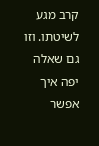קרב מגע לשיטתו. וזו גם שאלה יפה איך אפשר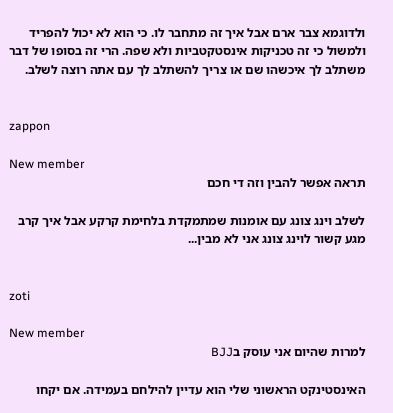ולדוגמא צבר ארם אבל איך זה מתחבר לו. כי הוא לא יכול להפריד ולמשול כי זה טכניקות אינסטקטביות ולא שפה. הרי זה בסופו של דבר משתלב לך איכשהו שם או צריך להשתלב לך עם אתה רוצה לשלב.


zappon

New member
תראה אפשר להבין וזה די חכם

לשלב וינג צונג עם אומנות שמתמקדת בלחימת קרקע אבל איך קרב מגע קשור לוינג צונג אני לא מבין...


zoti

New member
למרות שהיום אני עוסק בBJJ

האינסטינקט הראשוני שלי הוא עדיין להילחם בעמידה. אם יקחו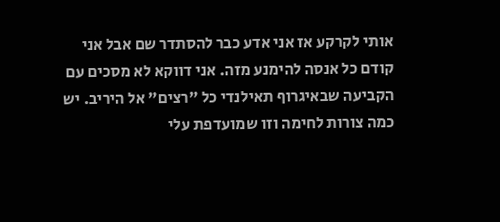אותי לקרקע אז אני אדע כבר להסתדר שם אבל אני קודם כל אנסה להימנע מזה. אני דווקא לא מסכים עם הקביעה שבאיגרוף תאילנדי כל "רצים" אל היריב. יש כמה צורות לחימה וזו שמועדפת עלי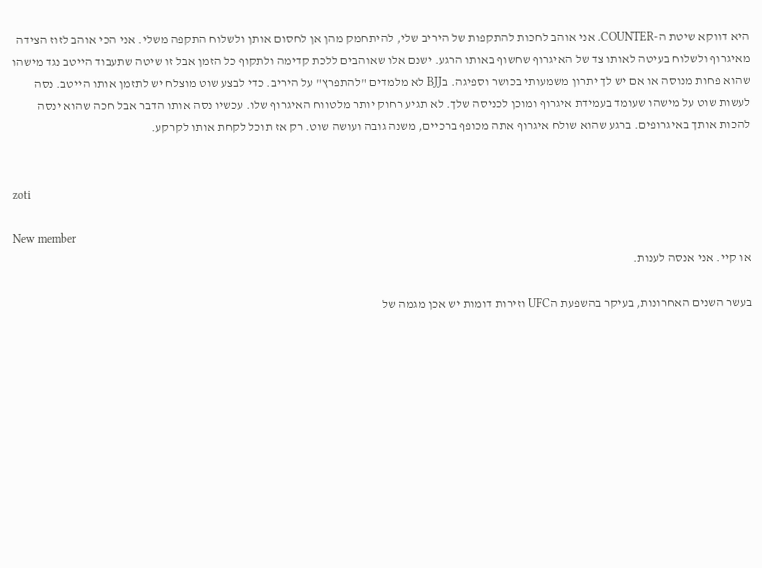היא דווקא שיטת ה-COUNTER. אני אוהב לחכות להתקפות של היריב שלי, להיתחמק מהן אן לחסום אותן ולשלוח התקפה משלי. אני הכי אוהב לזוז הצידה מאיגרוף ולשלוח בעיטה לאותו צד של האיגרוף שחשוף באותו הרגע. ישנם אלו שאוהבים ללכת קדימה ולתקוף כל הזמן אבל זו שיטה שתעבוד הייטב נגד מישהו שהוא פחות מנוסה או אם יש לך יתרון משמעותי בכושר וספיגה. בBJJ לא מלמדים "להתפרץ" על היריב. כדי לבצע שוט מוצלח יש לתזמן אותו הייטב. נסה לעשות שוט על מישהו שעומד בעמידת איגרוף ומוכן לכניסה שלך. לא תגיע רחוק יותר מלטווח האיגרוף שלו. עכשיו נסה אותו הדבר אבל חכה שהוא ינסה להכות אותך באיגרופים. ברגע שהוא שולח איגרוף אתה מכופף ברכיים, משנה גובה ועושה שוט. רק אז תוכל לקחת אותו לקרקע.


zoti

New member
או קיי. אני אנסה לענות.

בעשר השנים האחרונות, בעיקר בהשפעת הUFC וזירות דומות יש אכן מגמה של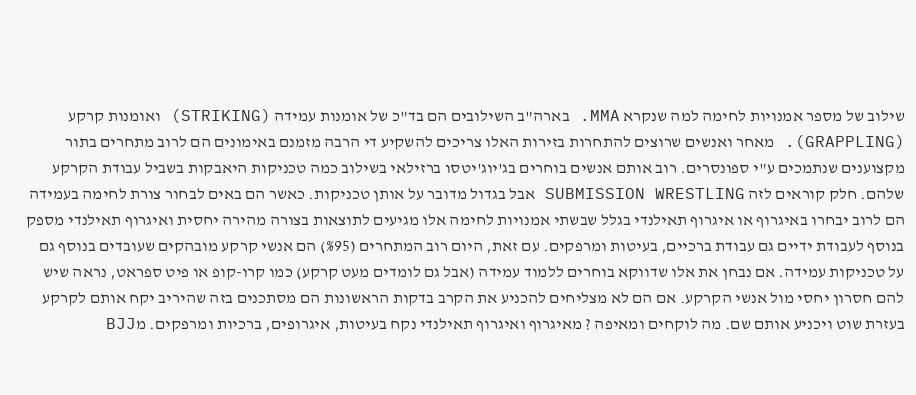שילוב של מספר אמנויות לחימה למה שנקרא MMA. בארה"ב השילובים הם בד"כ של אומנות עמידה (STRIKING) ואומנות קרקע (GRAPPLING). מאחר ואנשים שרוצים להתחרות בזירות האלו צריכים להשקיע די הרבה מזמנם באימונים הם לרוב מתחרים בתור מקצוענים שנתמכים ע"י ספונסרים. רוב אותם אנשים בוחרים בג'יוג'יטסו ברזילאי בשילוב כמה טכניקות היאבקות בשביל עבודת הקרקע שלהם. חלק קוראים לזה SUBMISSION WRESTLING אבל בגדול מדובר על אותן טכניקות. כאשר הם באים לבחור צורת לחימה בעמידה הם לרוב יבחרו באיגרוף או איגרוף תאילנדי בגלל שבשתי אמנויות לחימה אלו מגיעים לתוצאות בצורה מהירה יחסית ואיגרוף תאילנדי מספק בנוסף לעבודת ידיים גם עבודת ברכיים, בעיטות ומרפקים. עם זאת, היום רוב המתחרים (%95) הם אנשי קרקע מובהקים שעובדים בנוסף גם על טכניקות עמידה. אם נבחן את אלו שדווקא בוחרים ללמוד עמידה (אבל גם לומדים מעט קרקע) כמו קרו-קופ או פיט ספראט, נראה שיש להם חסרון יחסי מול אנשי הקרקע. אם הם לא מצליחים להכניע את הקרב בדקות הראשונות הם מסתכנים בזה שהיריב יקח אותם לקרקע בעזרת שוט ויכניע אותם שם. מה לוקחים ומאיפה ? מאיגרוף ואיגרוף תאילנדי נקח בעיטות, איגרופים, ברכיות ומרפקים. מBJJ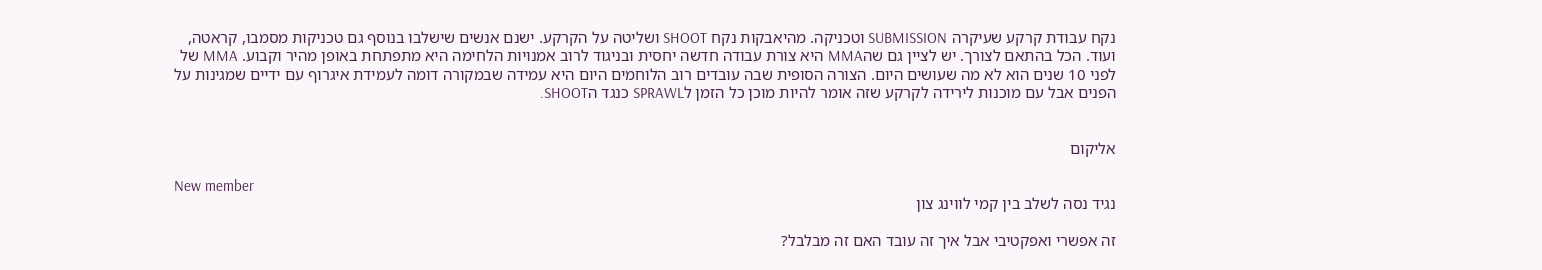נקח עבודת קרקע שעיקרה SUBMISSION וטכניקה. מהיאבקות נקח SHOOT ושליטה על הקרקע. ישנם אנשים שישלבו בנוסף גם טכניקות מסמבו, קראטה, ועוד. הכל בהתאם לצורך. יש לציין גם שהMMA היא צורת עבודה חדשה יחסית ובניגוד לרוב אמנויות הלחימה היא מתפתחת באופן מהיר וקבוע. MMA של לפני 10 שנים הוא לא מה שעושים היום. הצורה הסופית שבה עובדים רוב הלוחמים היום היא עמידה שבמקורה דומה לעמידת איגרוף עם ידיים שמגינות על הפנים אבל עם מוכנות לירידה לקרקע שזה אומר להיות מוכן כל הזמן לSPRAWL כנגד הSHOOT.


אליקום

New member
נגיד נסה לשלב בין קמי לווינג צון

זה אפשרי ואפקטיבי אבל איך זה עובד האם זה מבלבל?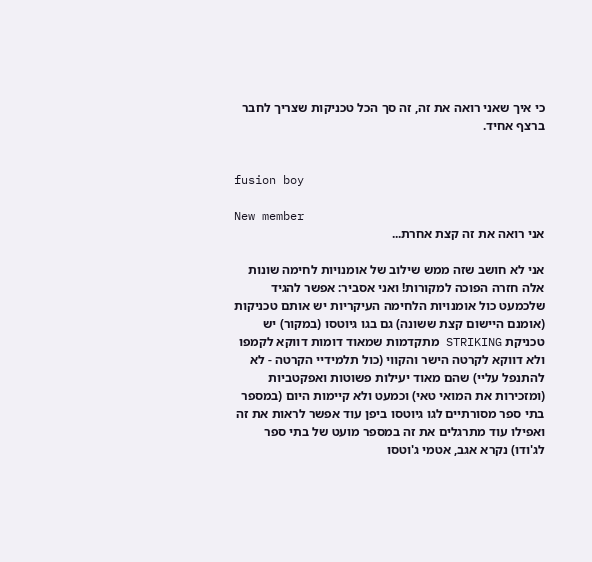כי איך שאני רואה את זה, זה סך הכל טכניקות שצריך לחבר ברצף אחיד.


fusion boy

New member
אני רואה את זה קצת אחרת...

אני לא חושב שזה ממש שילוב של אומנויות לחימה שונות אלה חזרה הפוכה למקורות! ואני אסביר: אפשר להגיד שלכמעט כול אומנויות הלחימה העיקריות יש אותם טכניקות (אומנם היישום קצת ששונה) גם בגו גיוטסו (במקור) יש טכניקת STRIKING מתקדמות שמאוד דומות דווקא לקמפו ולא דווקא לקרטה הישר והקווי (כול תלמידיי הקרטה - לא להתנפל עליי) שהם מאוד יעילות פשוטות ואפקטביות (ומזכירות את המואי טאי) וכמעט ולא קיימות היום (במספר בתי ספר מסורתיים לגו גיוטסו ביפן עוד אפשר לראות את זה ואפילו עוד מתרגלים את זה במספר מועט של בתי ספר לג'ודו) נקרא אגב, אטמי ג'וטסו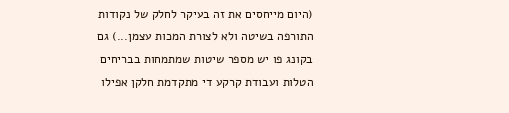(היום מייחסים את זה בעיקר לחלק של נקודות התורפה בשיטה ולא לצורת המכות עצמן...) גם בקונג פו יש מספר שיטות שמתמחות בבריחים הטלות ועבודת קרקע די מתקדמת חלקן אפילו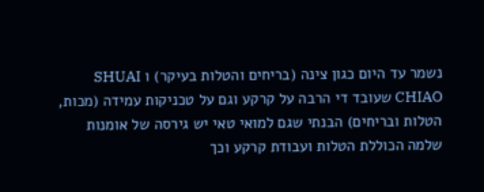נשמר עד היום כגון צינה (בריחים והטלות בעיקר) ו SHUAI CHIAO שעובד די הרבה על קרקע וגם על טכניקות עמידה (מכות, הטלות ובריחים) הבנתי שגם למואי טאי יש גירסה של אומנות שלמה הכוללת הטלות ועבודת קרקע וכך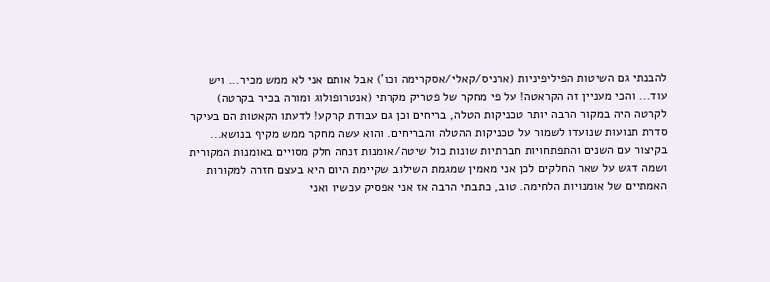להבנתי גם השיטות הפיליפיניות (ארניס/קאלי/אסקרימה וכו') אבל אותם אני לא ממש מכיר... ויש עוד... והכי מעניין זה הקראטה! על פי מחקר של פטריק מקרתי (אנטרופולוג ומורה בכיר בקרטה) לקרטה היה במקור הרבה יותר טכניקות הטלה, בריחים וכן גם עבודת קרקע! לדעתו הקאטות הם בעיקר סדרת תנועות שנועדו לשמור על טכניקות ההטלה והבריחים. והוא עשה מחקר ממש מקיף בנושא... בקיצור עם השנים והתפתחויות חברתיות שונות כול שיטה/אומנות זנחה חלק מסויים באומנות המקורית ושמה דגש על שאר החלקים לכן אני מאמין שמגמת השילוב שקיימת היום היא בעצם חזרה למקורות האמתיים של אומנויות הלחימה. טוב, כתבתי הרבה אז אני אפסיק עכשיו ואני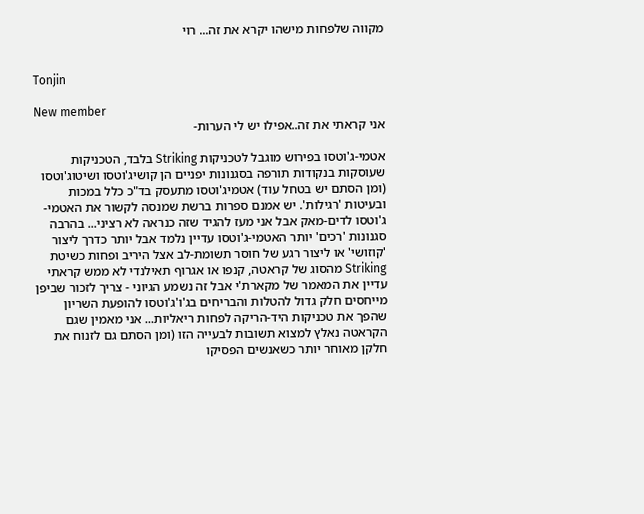מקווה שלפחות מישהו יקרא את זה... רוי


Tonjin

New member
אני קראתי את זה..אפילו יש לי הערות-

אטמי-ג'וטסו בפירוש מוגבל לטכניקות Striking בלבד, הטכניקות שעוסקות בנקודות תורפה בסגנונות יפניים הן קושיג'וטסו ושיטוג'וטסו (ומן הסתם יש בטחל עוד) אטמיג'וטסו מתעסק בד"כ כלל במכות ובעיטות 'רגילות'. יש אמנם ספרות ברשת שמנסה לקשור את האטמי-ג'וטסו לדים-מאק אבל אני מעז להגיד שזה כנראה לא רציני... בהרבה סגנונות 'רכים' יותר האטמי-ג'וטסו עדיין נלמד אבל יותר כדרך ליצור 'קוזושי' או ליצור רגע של חוסר תשומת-לב אצל היריב ופחות כשיטת Striking מהסוג של קראטה, קנפו או אגרוף תאילנדי לא ממש קראתי עדיין את המאמר של מקארת'י אבל זה נשמע הגיוני - צריך לזכור שביפן מייחסים חלק גדול להטלות והבריחים בג'ו'ג'וטסו להופעת השריון שהפך את טכניקות היד-הריקה לפחות ריאליות... אני מאמין שגם הקראטה נאלץ למצוא תשובות לבעייה הזו (ומן הסתם גם לזנוח את חלקן מאוחר יותר כשאנשים הפסיקו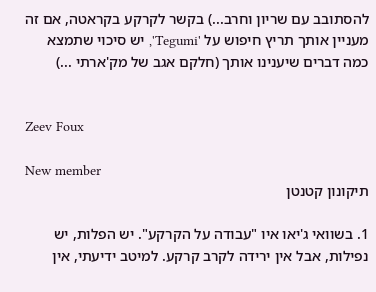להסתובב עם שריון וחרב...) בקשר לקרקע בקראטה, אם זה מעניין אותך תריץ חיפוש על 'Tegumi', יש סיכוי שתמצא כמה דברים שיענינו אותך (חלקם אגב של מק'ארתי ...)


Zeev Foux

New member
תיקונון קטנטן

1. בשוואי ג'יאו איו "עבודה על הקרקע". יש הפלות, יש נפילות, אבל אין ירידה לקרב קרקע. למיטב ידיעתי, אין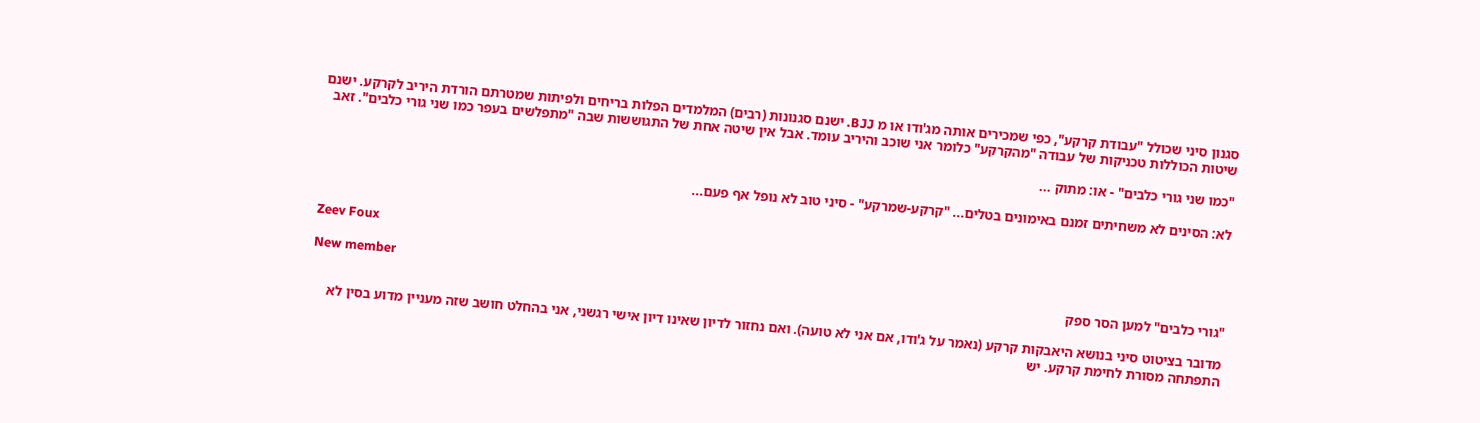סגנון סיני שכולל "עבודת קרקע", כפי שמכירים אותה מג'ודו או מ BJJ. ישנם סגנונות (רבים) המלמדים הפלות בריחים ולפיתות שמטרתם הורדת היריב לקרקע. ישנם שיטות הכוללות טכניקות של עבודה "מהקרקע" כלומר אני שוכב והיריב עומד. אבל אין שיטה אחת של התגוששות שבה "מתפלשים בעפר כמו שני גורי כלבים". זאב

"כמו שני גורי כלבים" - או: מתוק ...

לא: הסינים לא משחיתים זמנם באימונים בטלים... "קרקע-שמרקע" - סיני טוב לא נופל אף פעם...


Zeev Foux

New member
"גורי כלבים" למען הסר ספק

מדובר בציטוט סיני בנושא היאבקות קרקע (נאמר על ג'ודו, אם אני לא טועה). ואם נחזור לדיון שאינו דיון אישי רגשני, אני בהחלט חושב שזה מעניין מדוע בסין לא התפתחה מסורת לחימת קרקע. יש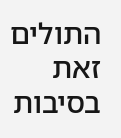התולים זאת בסיבות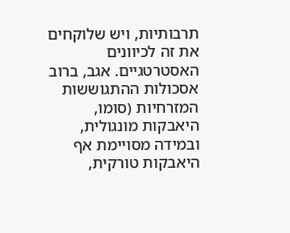תרבותיות, ויש שלוקחים את זה לכיוונים האסטרטגיים. אגב, ברוב אסכולות ההתגוששות המזרחיות (סומו, היאבקות מונגולית, ובמידה מסויימת אף היאבקות טורקית,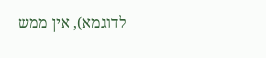לדוגמא), אין ממש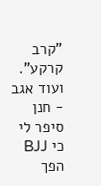"קרב קרקע". ועוד אגב - חנן סיפר לי כי BJJ הפך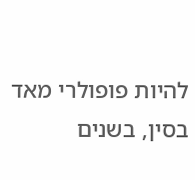להיות פופולרי מאד בסין, בשנים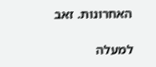האחרונות. זאב

למעלה